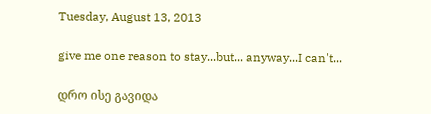Tuesday, August 13, 2013

give me one reason to stay...but... anyway...I can't...

დრო ისე გავიდა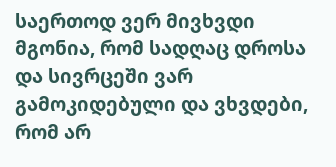საერთოდ ვერ მივხვდი
მგონია, რომ სადღაც დროსა და სივრცეში ვარ გამოკიდებული და ვხვდები, რომ არ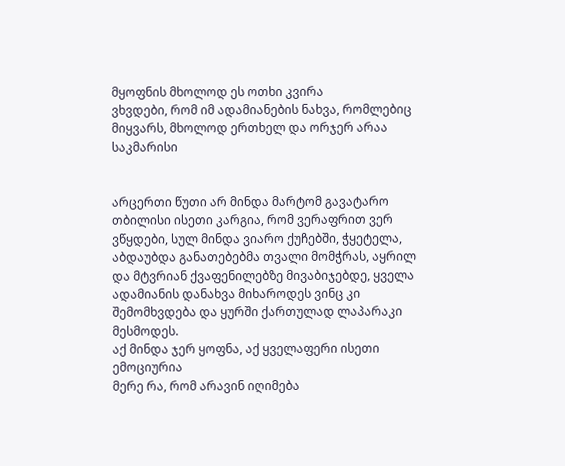მყოფნის მხოლოდ ეს ოთხი კვირა
ვხვდები, რომ იმ ადამიანების ნახვა, რომლებიც მიყვარს, მხოლოდ ერთხელ და ორჯერ არაა საკმარისი


არცერთი წუთი არ მინდა მარტომ გავატარო
თბილისი ისეთი კარგია, რომ ვერაფრით ვერ ვწყდები, სულ მინდა ვიარო ქუჩებში, ჭყეტელა, აბდაუბდა განათებებმა თვალი მომჭრას, აყრილ და მტვრიან ქვაფენილებზე მივაბიჯებდე, ყველა ადამიანის დანახვა მიხაროდეს ვინც კი შემომხვდება და ყურში ქართულად ლაპარაკი მესმოდეს.
აქ მინდა ჯერ ყოფნა, აქ ყველაფერი ისეთი ემოციურია
მერე რა, რომ არავინ იღიმება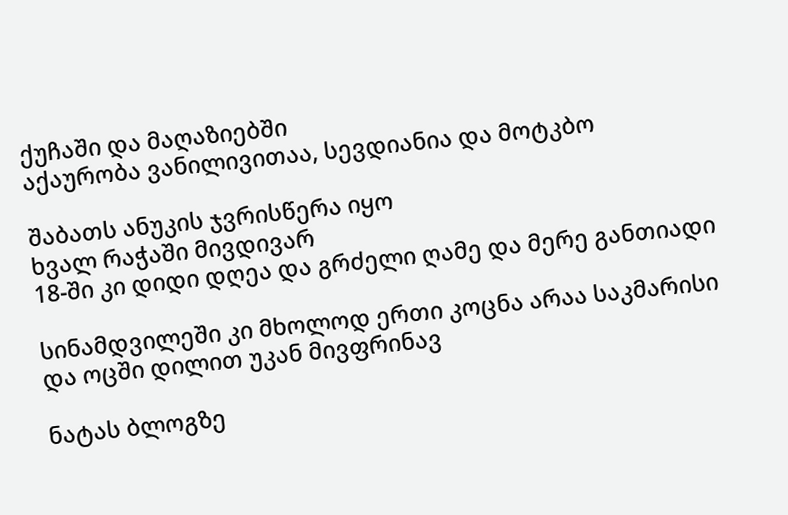ქუჩაში და მაღაზიებში
აქაურობა ვანილივითაა, სევდიანია და მოტკბო

შაბათს ანუკის ჯვრისწერა იყო
ხვალ რაჭაში მივდივარ
18-ში კი დიდი დღეა და გრძელი ღამე და მერე განთიადი

სინამდვილეში კი მხოლოდ ერთი კოცნა არაა საკმარისი
და ოცში დილით უკან მივფრინავ

ნატას ბლოგზე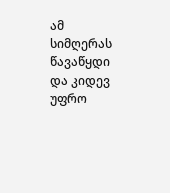ამ სიმღერას წავაწყდი და კიდევ უფრო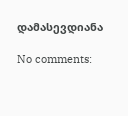დამასევდიანა

No comments: